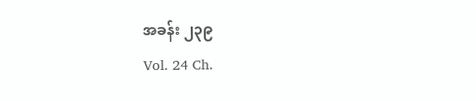အခန်း ၂၃၉
Vol. 24 Ch.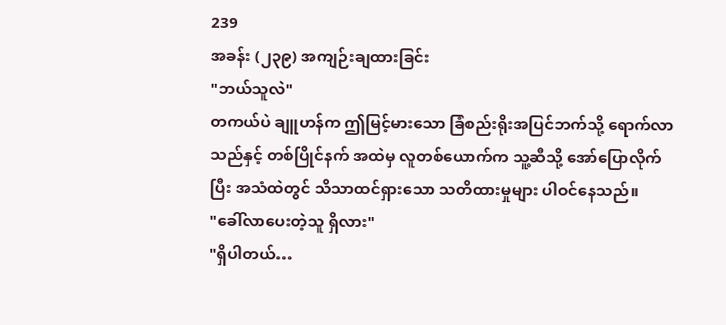239
အခန်း (၂၃၉) အကျဉ်းချထားခြင်း
"ဘယ်သူလဲ"
တကယ်ပဲ ချူဟန်က ဤမြင့်မားသော ခြံစည်းရိုးအပြင်ဘက်သို့ ရောက်လာသည်နှင့် တစ်ပြိုင်နက် အထဲမှ လူတစ်ယောက်က သူ့ဆီသို့ အော်ပြောလိုက်ပြီး အသံထဲတွင် သိသာထင်ရှားသော သတိထားမှုများ ပါဝင်နေသည်။
"ခေါ်လာပေးတဲ့သူ ရှိလား"
"ရှိပါတယ်…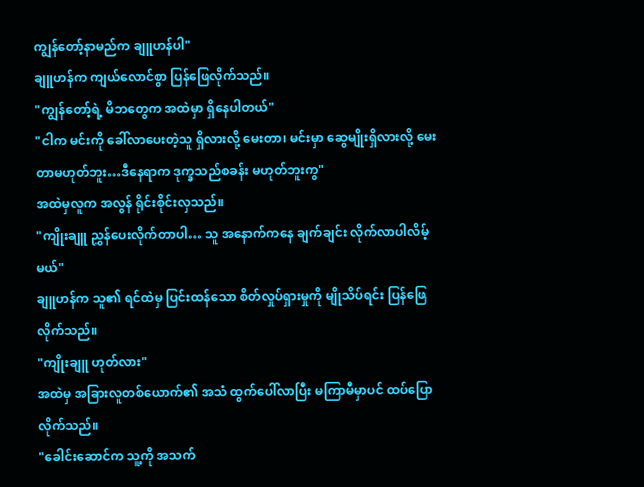ကျွန်တော့်နာမည်က ချူဟန်ပါ"
ချူဟန်က ကျယ်လောင်စွာ ပြန်ဖြေလိုက်သည်။
"ကျွန်တော့်ရဲ့ မိဘတွေက အထဲမှာ ရှိနေပါတယ်"
"ငါက မင်းကို ခေါ်လာပေးတဲ့သူ ရှိလားလို့ မေးတာ၊ မင်းမှာ ဆွေမျိုးရှိလားလို့ မေးတာမဟုတ်ဘူး…ဒီနေရာက ဒုက္ခသည်စခန်း မဟုတ်ဘူးကွ"
အထဲမှလူက အလွန် ရိုင်းစိုင်းလှသည်။
"ကျိုးချူ ညွှန်ပေးလိုက်တာပါ… သူ အနောက်ကနေ ချက်ချင်း လိုက်လာပါလိမ့်မယ်"
ချူဟန်က သူ၏ ရင်ထဲမှ ပြင်းထန်သော စိတ်လှုပ်ရှားမှုကို မျိုသိပ်ရင်း ပြန်ဖြေလိုက်သည်။
"ကျိုးချူ ဟုတ်လား"
အထဲမှ အခြားလူတစ်ယောက်၏ အသံ ထွက်ပေါ်လာပြီး မကြာမီမှာပင် ထပ်ပြောလိုက်သည်။
"ခေါင်းဆောင်က သူ့ကို အသက်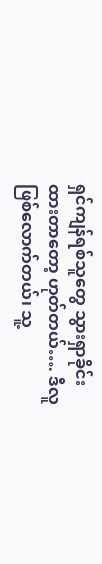ရှင်ကျန်ရစ်သူတွေ သွားရှာခိုင်းထားတာတော့ ဟုတ်တယ်…. ဒီလူ ဖြစ်လောက်တယ်၊ သူ့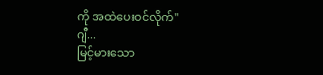ကို အထဲပေးဝင်လိုက်"
ဂျီ...
မြင့်မားသော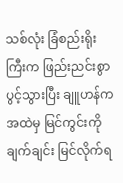သစ်လုံး ခြံစည်းရိုးကြီးက ဖြည်းညင်းစွာ ပွင့်သွားပြီး ချူဟန်က အထဲမှ မြင်ကွင်းကို ချက်ချင်း မြင်လိုက်ရ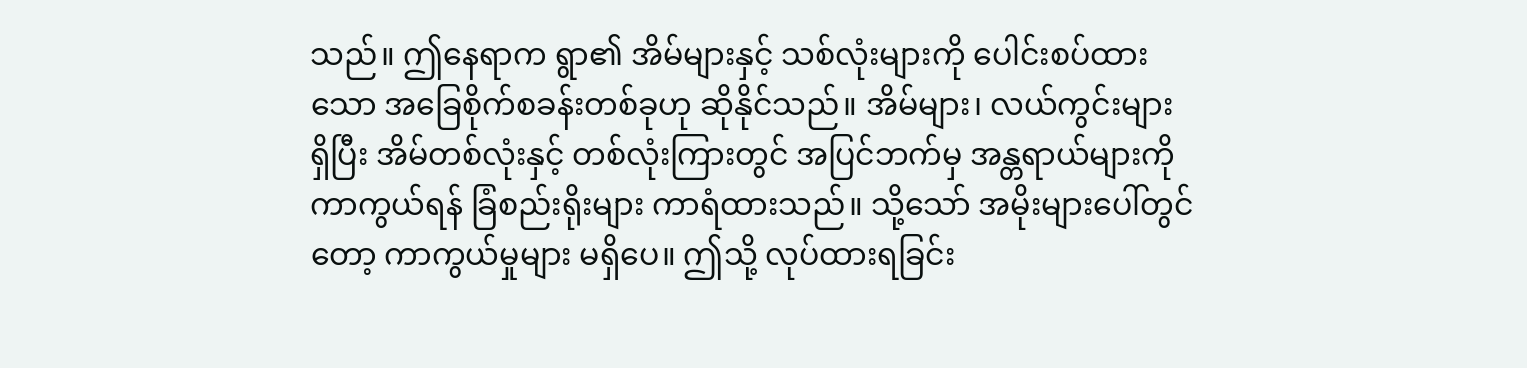သည်။ ဤနေရာက ရွာ၏ အိမ်များနှင့် သစ်လုံးများကို ပေါင်းစပ်ထားသော အခြေစိုက်စခန်းတစ်ခုဟု ဆိုနိုင်သည်။ အိမ်များ၊ လယ်ကွင်းများ ရှိပြီး အိမ်တစ်လုံးနှင့် တစ်လုံးကြားတွင် အပြင်ဘက်မှ အန္တရာယ်များကို ကာကွယ်ရန် ခြံစည်းရိုးများ ကာရံထားသည်။ သို့သော် အမိုးများပေါ်တွင်တော့ ကာကွယ်မှုများ မရှိပေ။ ဤသို့ လုပ်ထားရခြင်း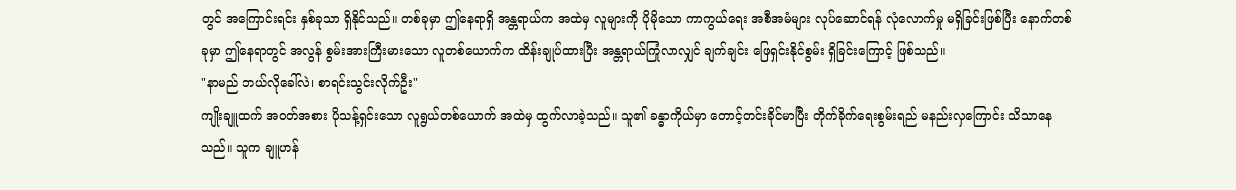တွင် အကြောင်းရင်း နှစ်ခုသာ ရှိနိုင်သည်။ တစ်ခုမှာ ဤနေရာရှိ အန္တရာယ်က အထဲမှ လူများကို ပိုမိုသော ကာကွယ်ရေး အစီအမံများ လုပ်ဆောင်ရန် လုံလောက်မှု မရှိခြင်းဖြစ်ပြီး နောက်တစ်ခုမှာ ဤနေရာတွင် အလွန် စွမ်းအားကြီးမားသော လူတစ်ယောက်က ထိန်းချုပ်ထားပြီး အန္တရာယ်ကြုံလာလျှင် ချက်ချင်း ဖြေရှင်းနိုင်စွမ်း ရှိခြင်းကြောင့် ဖြစ်သည်။
"နာမည် ဘယ်လိုခေါ်လဲ၊ စာရင်းသွင်းလိုက်ဦး"
ကျိုးချူထက် အဝတ်အစား ပိုသန့်ရှင်းသော လူရွယ်တစ်ယောက် အထဲမှ ထွက်လာခဲ့သည်။ သူ၏ ခန္ဓာကိုယ်မှာ တောင့်တင်းခိုင်မာပြီး တိုက်ခိုက်ရေးစွမ်းရည် မနည်းလှကြောင်း သိသာနေသည်။ သူက ချူဟန်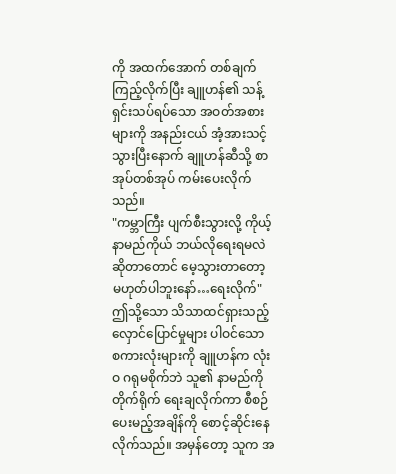ကို အထက်အောက် တစ်ချက်ကြည့်လိုက်ပြီး ချူဟန်၏ သန့်ရှင်းသပ်ရပ်သော အဝတ်အစားများကို အနည်းငယ် အံ့အားသင့်သွားပြီးနောက် ချူဟန်ဆီသို့ စာအုပ်တစ်အုပ် ကမ်းပေးလိုက်သည်။
"ကမ္ဘာကြီး ပျက်စီးသွားလို့ ကိုယ့်နာမည်ကိုယ် ဘယ်လိုရေးရမလဲဆိုတာတောင် မေ့သွားတာတော့ မဟုတ်ပါဘူးနော်…ရေးလိုက်"
ဤသို့သော သိသာထင်ရှားသည့် လှောင်ပြောင်မှုများ ပါဝင်သော စကားလုံးများကို ချူဟန်က လုံးဝ ဂရုမစိုက်ဘဲ သူ၏ နာမည်ကို တိုက်ရိုက် ရေးချလိုက်ကာ စီစဉ်ပေးမည့်အချိန်ကို စောင့်ဆိုင်းနေလိုက်သည်။ အမှန်တော့ သူက အ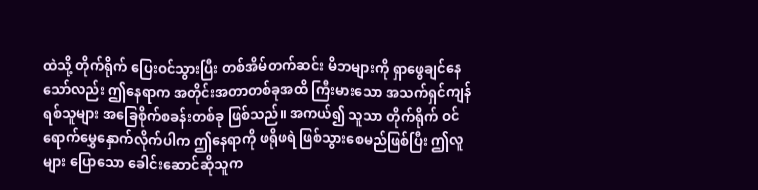ထဲသို့ တိုက်ရိုက် ပြေးဝင်သွားပြီး တစ်အိမ်တက်ဆင်း မိဘများကို ရှာဖွေချင်နေသော်လည်း ဤနေရာက အတိုင်းအတာတစ်ခုအထိ ကြီးမားသော အသက်ရှင်ကျန်ရစ်သူများ အခြေစိုက်စခန်းတစ်ခု ဖြစ်သည်။ အကယ်၍ သူသာ တိုက်ရိုက် ဝင်ရောက်မွှေနှောက်လိုက်ပါက ဤနေရာကို ဖရိုဖရဲ ဖြစ်သွားစေမည်ဖြစ်ပြီး ဤလူများ ပြောသော ခေါင်းဆောင်ဆိုသူက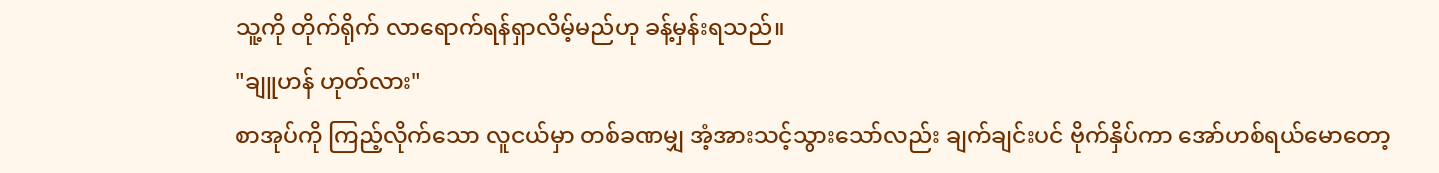သူ့ကို တိုက်ရိုက် လာရောက်ရန်ရှာလိမ့်မည်ဟု ခန့်မှန်းရသည်။
"ချူဟန် ဟုတ်လား"
စာအုပ်ကို ကြည့်လိုက်သော လူငယ်မှာ တစ်ခဏမျှ အံ့အားသင့်သွားသော်လည်း ချက်ချင်းပင် ဗိုက်နှိပ်ကာ အော်ဟစ်ရယ်မောတော့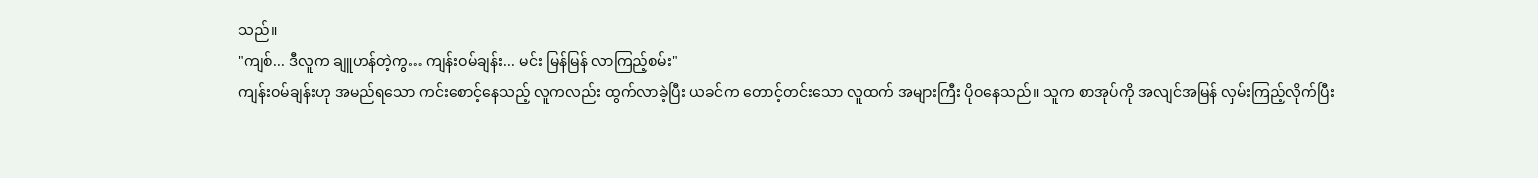သည်။
"ကျစ်... ဒီလူက ချူဟန်တဲ့ကွ… ကျန်းဝမ်ချန်း... မင်း မြန်မြန် လာကြည့်စမ်း"
ကျန်းဝမ်ချန်းဟု အမည်ရသော ကင်းစောင့်နေသည့် လူကလည်း ထွက်လာခဲ့ပြီး ယခင်က တောင့်တင်းသော လူထက် အများကြီး ပိုဝနေသည်။ သူက စာအုပ်ကို အလျင်အမြန် လှမ်းကြည့်လိုက်ပြီး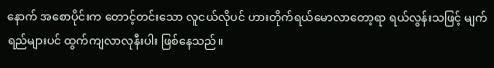နောက် အစောပိုင်းက တောင့်တင်းသော လူငယ်လိုပင် ဟားတိုက်ရယ်မောလာတော့ရာ ရယ်လွန်းသဖြင့် မျက်ရည်များပင် ထွက်ကျလာလုနီးပါး ဖြစ်နေသည်။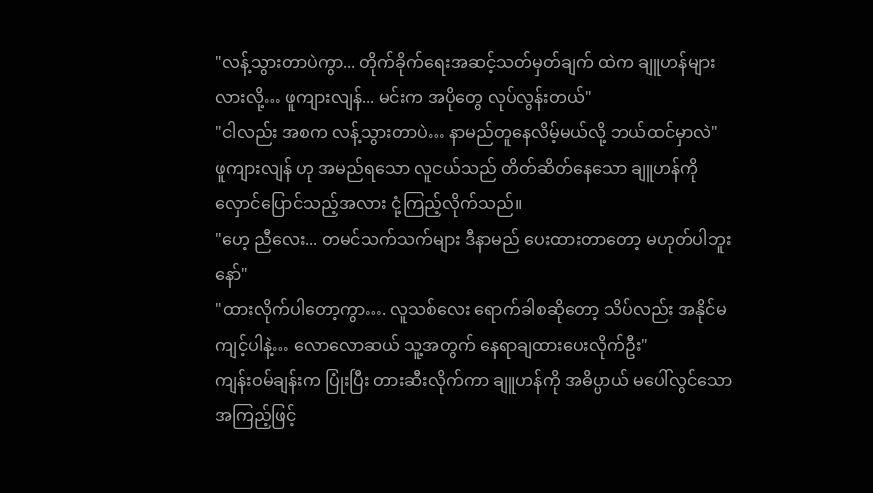"လန့်သွားတာပဲကွာ... တိုက်ခိုက်ရေးအဆင့်သတ်မှတ်ချက် ထဲက ချူဟန်များလားလို့… ဖူကျားလျန်... မင်းက အပိုတွေ လုပ်လွန်းတယ်"
"ငါလည်း အစက လန့်သွားတာပဲ… နာမည်တူနေလိမ့်မယ်လို့ ဘယ်ထင်မှာလဲ"
ဖူကျားလျန် ဟု အမည်ရသော လူငယ်သည် တိတ်ဆိတ်နေသော ချူဟန်ကို လှောင်ပြောင်သည့်အလား ငုံ့ကြည့်လိုက်သည်။
"ဟေ့ ညီလေး... တမင်သက်သက်များ ဒီနာမည် ပေးထားတာတော့ မဟုတ်ပါဘူးနော်"
"ထားလိုက်ပါတော့ကွာ…. လူသစ်လေး ရောက်ခါစဆိုတော့ သိပ်လည်း အနိုင်မကျင့်ပါနဲ့… လောလောဆယ် သူ့အတွက် နေရာချထားပေးလိုက်ဦး"
ကျန်းဝမ်ချန်းက ပြုံးပြီး တားဆီးလိုက်ကာ ချူဟန်ကို အဓိပ္ပာယ် မပေါ်လွင်သော အကြည့်ဖြင့်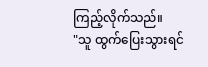ကြည့်လိုက်သည်။
"သူ ထွက်ပြေးသွားရင်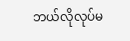ဘယ်လိုလုပ်မ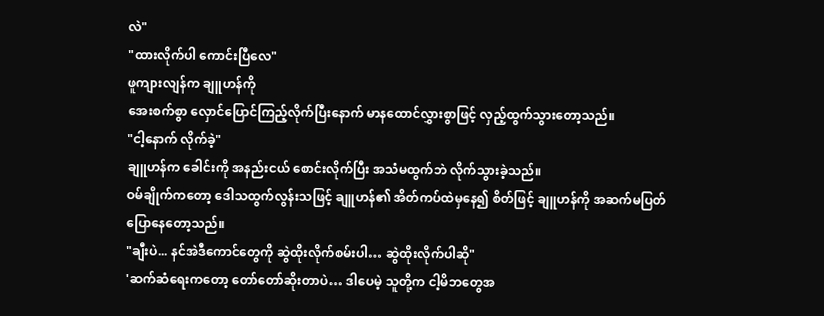လဲ"
"ထားလိုက်ပါ ကောင်းပြီလေ"
ဖူကျားလျန်က ချူဟန်ကို
အေးစက်စွာ လှောင်ပြောင်ကြည့်လိုက်ပြီးနောက် မာနထောင်လွှားစွာဖြင့် လှည့်ထွက်သွားတော့သည်။
"ငါ့နောက် လိုက်ခဲ့"
ချူဟန်က ခေါင်းကို အနည်းငယ် စောင်းလိုက်ပြီး အသံမထွက်ဘဲ လိုက်သွားခဲ့သည်။
ဝမ်ချိုက်ကတော့ ဒေါသထွက်လွန်းသဖြင့် ချူဟန်၏ အိတ်ကပ်ထဲမှနေ၍ စိတ်ဖြင့် ချူဟန်ကို အဆက်မပြတ် ပြောနေတော့သည်။
"ချီးပဲ... နင်အဲဒီကောင်တွေကို ဆွဲထိုးလိုက်စမ်းပါ… ဆွဲထိုးလိုက်ပါဆို"
'ဆက်ဆံရေးကတော့ တော်တော်ဆိုးတာပဲ… ဒါပေမဲ့ သူတို့က ငါ့မိဘတွေအ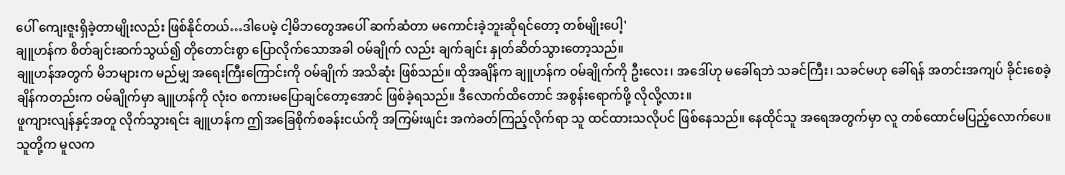ပေါ် ကျေးဇူးရှိခဲ့တာမျိုးလည်း ဖြစ်နိုင်တယ်…ဒါပေမဲ့ ငါ့မိဘတွေအပေါ် ဆက်ဆံတာ မကောင်းခဲ့ဘူးဆိုရင်တော့ တစ်မျိုးပေါ့'
ချူဟန်က စိတ်ချင်းဆက်သွယ်၍ တိုတောင်းစွာ ပြောလိုက်သောအခါ ဝမ်ချိုက် လည်း ချက်ချင်း နှုတ်ဆိတ်သွားတော့သည်။
ချူဟန်အတွက် မိဘများက မည်မျှ အရေးကြီးကြောင်းကို ဝမ်ချိုက် အသိဆုံး ဖြစ်သည်။ ထိုအချိန်က ချူဟန်က ဝမ်ချိုက်ကို ဦးလေး၊ အဒေါ်ဟု မခေါ်ရဘဲ သခင်ကြီး၊ သခင်မဟု ခေါ်ရန် အတင်းအကျပ် ခိုင်းစေခဲ့ချိန်ကတည်းက ဝမ်ချိုက်မှာ ချူဟန်ကို လုံးဝ စကားမပြောချင်တော့အောင် ဖြစ်ခဲ့ရသည်။ ဒီလောက်ထိတောင် အစွန်းရောက်ဖို့ လိုလို့လား။
ဖူကျားလျန်နှင့်အတူ လိုက်သွားရင်း ချူဟန်က ဤအခြေစိုက်စခန်းငယ်ကို အကြမ်းဖျင်း အကဲခတ်ကြည့်လိုက်ရာ သူ ထင်ထားသလိုပင် ဖြစ်နေသည်။ နေထိုင်သူ အရေအတွက်မှာ လူ တစ်ထောင်မပြည့်လောက်ပေ။ သူတို့က မူလက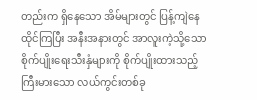တည်းက ရှိနေသော အိမ်များတွင် ပြန့်ကျဲနေထိုင်ကြပြီး အနီးအနားတွင် အာလူးကဲ့သို့သော စိုက်ပျိုးရေးသီးနှံများကို စိုက်ပျိုးထားသည့် ကြီးမားသော လယ်ကွင်းတစ်ခု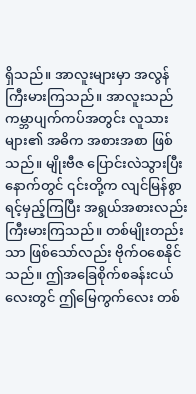ရှိသည်။ အာလူးများမှာ အလွန် ကြီးမားကြသည်။ အာလူးသည် ကမ္ဘာပျက်ကပ်အတွင်း လူသားများ၏ အဓိက အစားအစာ ဖြစ်သည်။ မျိုးဗီဇ ပြောင်းလဲသွားပြီးနောက်တွင် ၎င်းတို့က လျင်မြန်စွာ ရင့်မှည့်ကြပြီး အရွယ်အစားလည်း ကြီးမားကြသည်။ တစ်မျိုးတည်းသာ ဖြစ်သော်လည်း ဗိုက်ဝစေနိုင်သည်။ ဤအခြေစိုက်စခန်းငယ်လေးတွင် ဤမြေကွက်လေး တစ်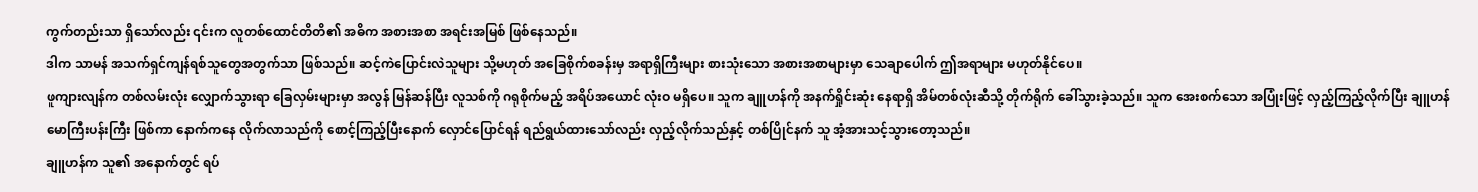ကွက်တည်းသာ ရှိသော်လည်း ၎င်းက လူတစ်ထောင်တိတိ၏ အဓိက အစားအစာ အရင်းအမြစ် ဖြစ်နေသည်။
ဒါက သာမန် အသက်ရှင်ကျန်ရစ်သူတွေအတွက်သာ ဖြစ်သည်။ ဆင့်ကဲပြောင်းလဲသူများ သို့မဟုတ် အခြေစိုက်စခန်းမှ အရာရှိကြီးများ စားသုံးသော အစားအစာများမှာ သေချာပေါက် ဤအရာများ မဟုတ်နိုင်ပေ။
ဖူကျားလျန်က တစ်လမ်းလုံး လျှောက်သွားရာ ခြေလှမ်းများမှာ အလွန် မြန်ဆန်ပြီး လူသစ်ကို ဂရုစိုက်မည့် အရိပ်အယောင် လုံးဝ မရှိပေ။ သူက ချူဟန်ကို အနက်ရှိုင်းဆုံး နေရာရှိ အိမ်တစ်လုံးဆီသို့ တိုက်ရိုက် ခေါ်သွားခဲ့သည်။ သူက အေးစက်သော အပြုံးဖြင့် လှည့်ကြည့်လိုက်ပြီး ချူဟန် မောကြီးပန်းကြီး ဖြစ်ကာ နောက်ကနေ လိုက်လာသည်ကို စောင့်ကြည့်ပြီးနောက် လှောင်ပြောင်ရန် ရည်ရွယ်ထားသော်လည်း လှည့်လိုက်သည်နှင့် တစ်ပြိုင်နက် သူ အံ့အားသင့်သွားတော့သည်။
ချူဟန်က သူ၏ အနောက်တွင် ရပ်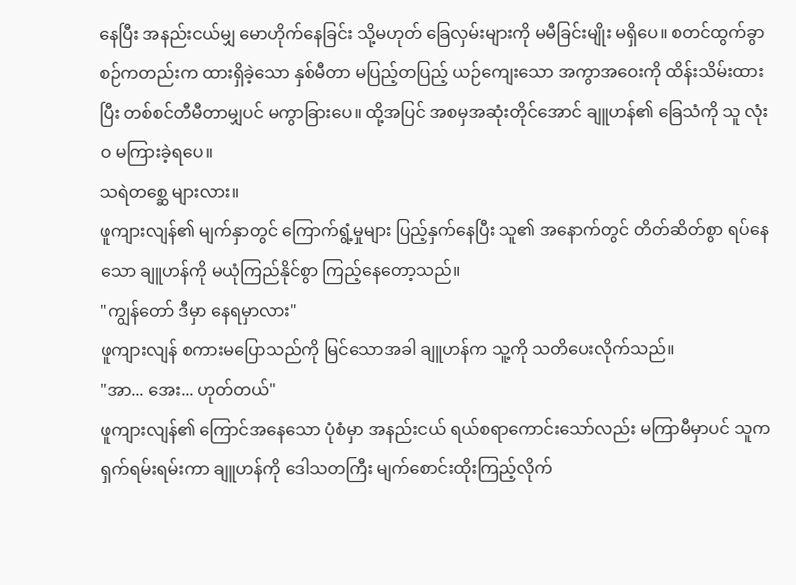နေပြီး အနည်းငယ်မျှ မောဟိုက်နေခြင်း သို့မဟုတ် ခြေလှမ်းများကို မမီခြင်းမျိုး မရှိပေ။ စတင်ထွက်ခွာစဉ်ကတည်းက ထားရှိခဲ့သော နှစ်မီတာ မပြည့်တပြည့် ယဉ်ကျေးသော အကွာအဝေးကို ထိန်းသိမ်းထားပြီး တစ်စင်တီမီတာမျှပင် မကွာခြားပေ။ ထို့အပြင် အစမှအဆုံးတိုင်အောင် ချူဟန်၏ ခြေသံကို သူ လုံးဝ မကြားခဲ့ရပေ။
သရဲတစ္ဆေ များလား။
ဖူကျားလျန်၏ မျက်နှာတွင် ကြောက်ရွံ့မှုများ ပြည့်နှက်နေပြီး သူ၏ အနောက်တွင် တိတ်ဆိတ်စွာ ရပ်နေသော ချူဟန်ကို မယုံကြည်နိုင်စွာ ကြည့်နေတော့သည်။
"ကျွန်တော် ဒီမှာ နေရမှာလား"
ဖူကျားလျန် စကားမပြောသည်ကို မြင်သောအခါ ချူဟန်က သူ့ကို သတိပေးလိုက်သည်။
"အာ... အေး... ဟုတ်တယ်"
ဖူကျားလျန်၏ ကြောင်အနေသော ပုံစံမှာ အနည်းငယ် ရယ်စရာကောင်းသော်လည်း မကြာမီမှာပင် သူက ရှက်ရမ်းရမ်းကာ ချူဟန်ကို ဒေါသတကြီး မျက်စောင်းထိုးကြည့်လိုက်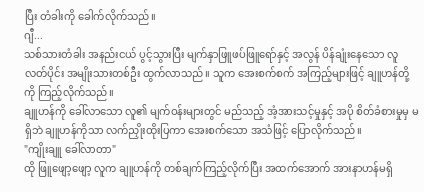ပြီး တံခါးကို ခေါက်လိုက်သည်။
ဂျီ...
သစ်သားတံခါး အနည်းငယ် ပွင့်သွားပြီး မျက်နှာဖြူဖပ်ဖြူရော်နှင့် အလွန် ပိန်ချုံးနေသော လူလတ်ပိုင်း အမျိုးသားတစ်ဦး ထွက်လာသည်။ သူက အေးစက်စက် အကြည့်များဖြင့် ချူဟန်တို့ကို ကြည့်လိုက်သည်။
ချူဟန်ကို ခေါ်လာသော လူ၏ မျက်ဝန်းများတွင် မည်သည့် အံ့အားသင့်မှုနှင့် အပို စိတ်ခံစားမှုမှ မရှိဘဲ ချူဟန်ကိုသာ လက်ညှိုးထိုးပြကာ အေးစက်သော အသံဖြင့် ပြောလိုက်သည်။
"ကျိုးချူ ခေါ်လာတာ"
ထို ဖြူဖျော့ဖျော့ လူက ချူဟန်ကို တစ်ချက်ကြည့်လိုက်ပြီး အထက်အောက် အားနာဟန်မရှိ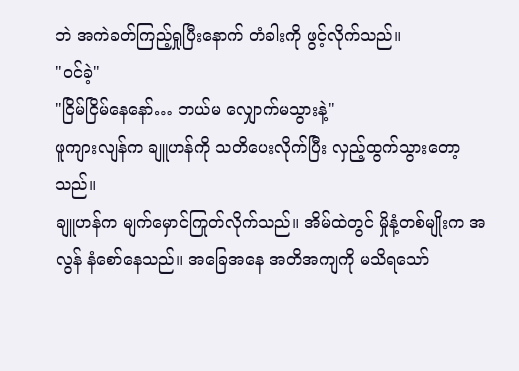ဘဲ အကဲခတ်ကြည့်ရှုပြီးနောက် တံခါးကို ဖွင့်လိုက်သည်။
"ဝင်ခဲ့"
"ငြိမ်ငြိမ်နေနော်… ဘယ်မ လျှောက်မသွားနဲ့"
ဖူကျားလျန်က ချူဟန်ကို သတိပေးလိုက်ပြီး လှည့်ထွက်သွားတော့သည်။
ချူဟန်က မျက်မှောင်ကြုတ်လိုက်သည်။ အိမ်ထဲတွင် မှိုနံ့တစ်မျိုးက အလွန် နံစော်နေသည်။ အခြေအနေ အတိအကျကို မသိရသော်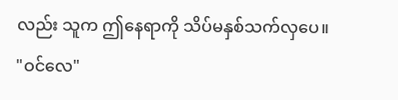လည်း သူက ဤနေရာကို သိပ်မနှစ်သက်လှပေ။
"ဝင်လေ"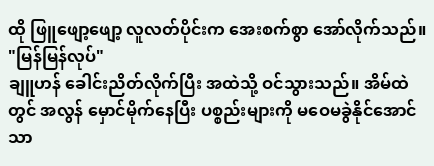ထို ဖြူဖျော့ဖျော့ လူလတ်ပိုင်းက အေးစက်စွာ အော်လိုက်သည်။
"မြန်မြန်လုပ်"
ချူဟန် ခေါင်းညိတ်လိုက်ပြီး အထဲသို့ ဝင်သွားသည်။ အိမ်ထဲတွင် အလွန် မှောင်မိုက်နေပြီး ပစ္စည်းများကို မဝေမခွဲနိုင်အောင်သာ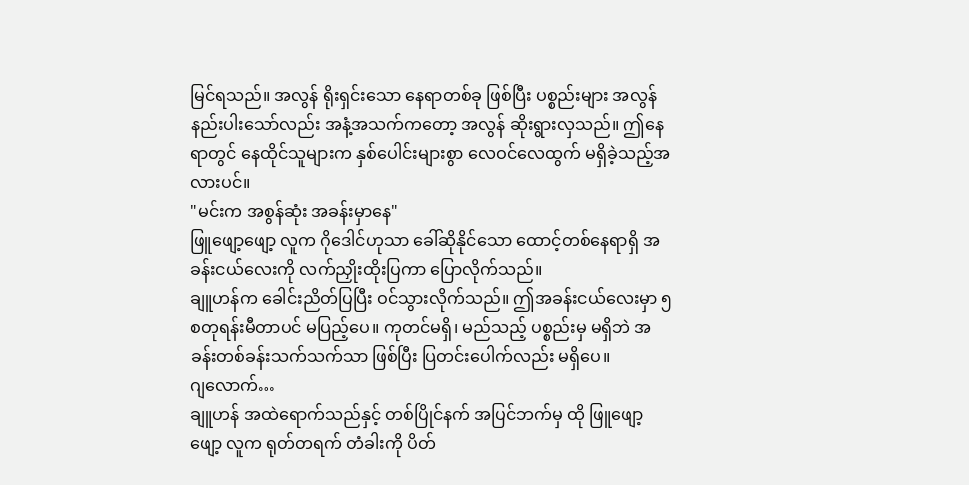မြင်ရသည်။ အလွန် ရိုးရှင်းသော နေရာတစ်ခု ဖြစ်ပြီး ပစ္စည်းများ အလွန် နည်းပါးသော်လည်း အနံ့အသက်ကတော့ အလွန် ဆိုးရွားလှသည်။ ဤနေရာတွင် နေထိုင်သူများက နှစ်ပေါင်းများစွာ လေဝင်လေထွက် မရှိခဲ့သည့်အလားပင်။
"မင်းက အစွန်ဆုံး အခန်းမှာနေ"
ဖြူဖျော့ဖျော့ လူက ဂိုဒေါင်ဟုသာ ခေါ်ဆိုနိုင်သော ထောင့်တစ်နေရာရှိ အခန်းငယ်လေးကို လက်ညှိုးထိုးပြကာ ပြောလိုက်သည်။
ချူဟန်က ခေါင်းညိတ်ပြပြီး ဝင်သွားလိုက်သည်။ ဤအခန်းငယ်လေးမှာ ၅ စတုရန်းမီတာပင် မပြည့်ပေ။ ကုတင်မရှိ၊ မည်သည့် ပစ္စည်းမှ မရှိဘဲ အခန်းတစ်ခန်းသက်သက်သာ ဖြစ်ပြီး ပြတင်းပေါက်လည်း မရှိပေ။
ဂျလောက်…
ချူဟန် အထဲရောက်သည်နှင့် တစ်ပြိုင်နက် အပြင်ဘက်မှ ထို ဖြူဖျော့ဖျော့ လူက ရုတ်တရက် တံခါးကို ပိတ်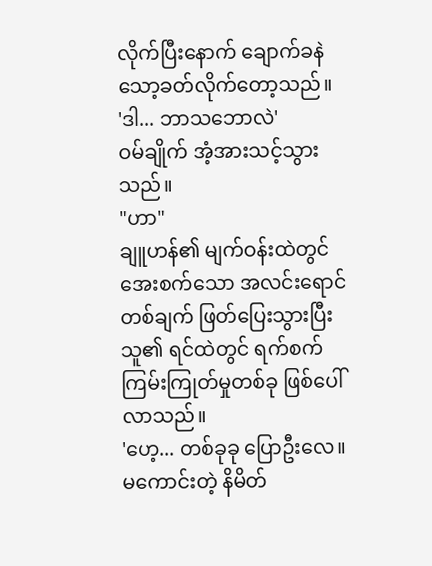လိုက်ပြီးနောက် ချောက်ခနဲ သော့ခတ်လိုက်တော့သည်။
'ဒါ... ဘာသဘောလဲ'
ဝမ်ချိုက် အံ့အားသင့်သွားသည်။
"ဟာ"
ချူဟန်၏ မျက်ဝန်းထဲတွင် အေးစက်သော အလင်းရောင် တစ်ချက် ဖြတ်ပြေးသွားပြီး သူ၏ ရင်ထဲတွင် ရက်စက်ကြမ်းကြုတ်မှုတစ်ခု ဖြစ်ပေါ်လာသည်။
'ဟေ့... တစ်ခုခု ပြောဦးလေ။ မကောင်းတဲ့ နိမိတ်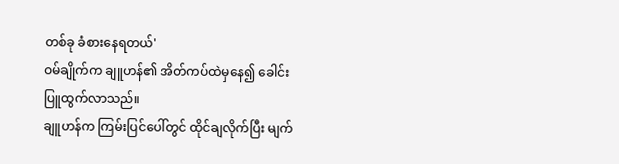တစ်ခု ခံစားနေရတယ်'
ဝမ်ချိုက်က ချူဟန်၏ အိတ်ကပ်ထဲမှနေ၍ ခေါင်းပြူထွက်လာသည်။
ချူဟန်က ကြမ်းပြင်ပေါ်တွင် ထိုင်ချလိုက်ပြီး မျက်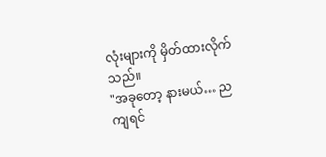လုံးများကို မှိတ်ထားလိုက်သည်။
"အခုတော့ နားမယ်… ညကျရင်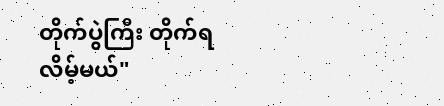တိုက်ပွဲကြီး တိုက်ရလိမ့်မယ်"